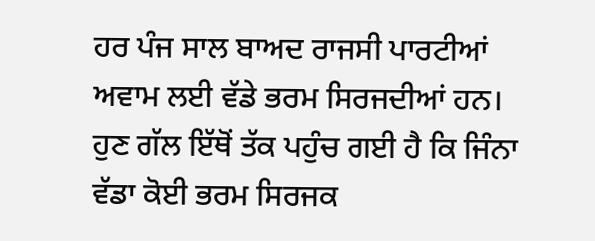ਹਰ ਪੰਜ ਸਾਲ ਬਾਅਦ ਰਾਜਸੀ ਪਾਰਟੀਆਂ ਅਵਾਮ ਲਈ ਵੱਡੇ ਭਰਮ ਸਿਰਜਦੀਆਂ ਹਨ। ਹੁਣ ਗੱਲ ਇੱਥੋਂ ਤੱਕ ਪਹੁੰਚ ਗਈ ਹੈ ਕਿ ਜਿੰਨਾ ਵੱਡਾ ਕੋਈ ਭਰਮ ਸਿਰਜਕ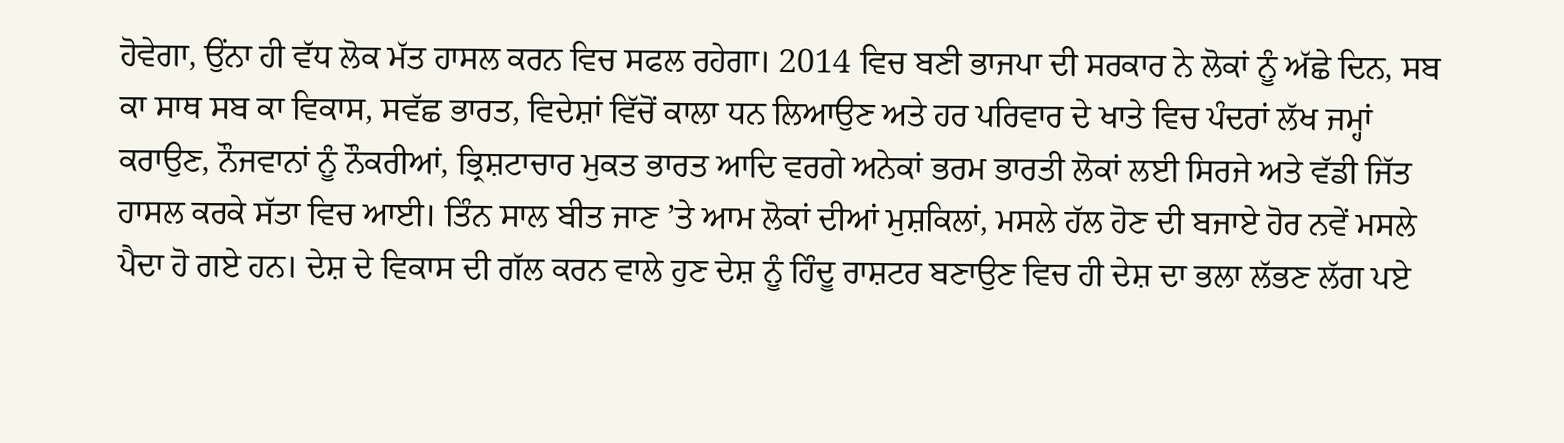ਹੋਵੇਗਾ, ਉਂਨਾ ਹੀ ਵੱਧ ਲੋਕ ਮੱਤ ਹਾਸਲ ਕਰਨ ਵਿਚ ਸਫਲ ਰਹੇਗਾ। 2014 ਵਿਚ ਬਣੀ ਭਾਜਪਾ ਦੀ ਸਰਕਾਰ ਨੇ ਲੋਕਾਂ ਨੂੰ ਅੱਛੇ ਦਿਨ, ਸਬ ਕਾ ਸਾਥ ਸਬ ਕਾ ਵਿਕਾਸ, ਸਵੱਛ ਭਾਰਤ, ਵਿਦੇਸ਼ਾਂ ਵਿੱਚੋਂ ਕਾਲਾ ਧਨ ਲਿਆਉਣ ਅਤੇ ਹਰ ਪਰਿਵਾਰ ਦੇ ਖਾਤੇ ਵਿਚ ਪੰਦਰਾਂ ਲੱਖ ਜਮ੍ਹਾਂ ਕਰਾਉਣ, ਨੌਜਵਾਨਾਂ ਨੂੰ ਨੌਕਰੀਆਂ, ਭ੍ਰਿਸ਼ਟਾਚਾਰ ਮੁਕਤ ਭਾਰਤ ਆਦਿ ਵਰਗੇ ਅਨੇਕਾਂ ਭਰਮ ਭਾਰਤੀ ਲੋਕਾਂ ਲਈ ਸਿਰਜੇ ਅਤੇ ਵੱਡੀ ਜਿੱਤ ਹਾਸਲ ਕਰਕੇ ਸੱਤਾ ਵਿਚ ਆਈ। ਤਿੰਨ ਸਾਲ ਬੀਤ ਜਾਣ ’ਤੇ ਆਮ ਲੋਕਾਂ ਦੀਆਂ ਮੁਸ਼ਕਿਲਾਂ, ਮਸਲੇ ਹੱਲ ਹੋਣ ਦੀ ਬਜਾਏ ਹੋਰ ਨਵੇਂ ਮਸਲੇ ਪੈਦਾ ਹੋ ਗਏ ਹਨ। ਦੇਸ਼ ਦੇ ਵਿਕਾਸ ਦੀ ਗੱਲ ਕਰਨ ਵਾਲੇ ਹੁਣ ਦੇਸ਼ ਨੂੰ ਹਿੰਦੂ ਰਾਸ਼ਟਰ ਬਣਾਉਣ ਵਿਚ ਹੀ ਦੇਸ਼ ਦਾ ਭਲਾ ਲੱਭਣ ਲੱਗ ਪਏ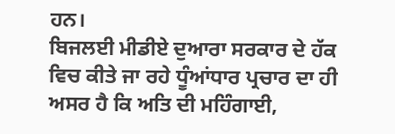ਹਨ।
ਬਿਜਲਈ ਮੀਡੀਏ ਦੁਆਰਾ ਸਰਕਾਰ ਦੇ ਹੱਕ ਵਿਚ ਕੀਤੇ ਜਾ ਰਹੇ ਧੂੰਆਂਧਾਰ ਪ੍ਰਚਾਰ ਦਾ ਹੀ ਅਸਰ ਹੈ ਕਿ ਅਤਿ ਦੀ ਮਹਿੰਗਾਈ,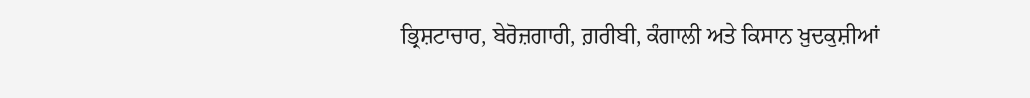ਭ੍ਰਿਸ਼ਟਾਚਾਰ, ਬੇਰੋਜ਼ਗਾਰੀ, ਗ਼ਰੀਬੀ, ਕੰਗਾਲੀ ਅਤੇ ਕਿਸਾਨ ਖ਼ੁਦਕੁਸ਼ੀਆਂ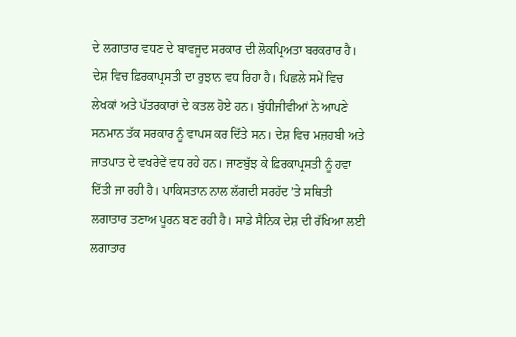ਦੇ ਲਗਾਤਾਰ ਵਧਣ ਦੇ ਬਾਵਜੂਦ ਸਰਕਾਰ ਦੀ ਲੋਕਪ੍ਰਿਅਤਾ ਬਰਕਰਾਰ ਹੈ। ਦੇਸ਼ ਵਿਚ ਫ਼ਿਰਕਾਪ੍ਰਸਤੀ ਦਾ ਰੁਝਾਨ ਵਧ ਰਿਹਾ ਹੈ। ਪਿਛਲੇ ਸਮੇਂ ਵਿਚ ਲੇਖਕਾਂ ਅਤੇ ਪੱਤਰਕਾਰਾਂ ਦੇ ਕਤਲ ਹੋਏ ਹਨ। ਬੁੱਧੀਜੀਵੀਆਂ ਨੇ ਆਪਣੇ ਸਨਮਾਨ ਤੱਕ ਸਰਕਾਰ ਨੂੰ ਵਾਪਸ ਕਰ ਦਿੱਤੇ ਸਨ। ਦੇਸ਼ ਵਿਚ ਮਜ਼ਹਬੀ ਅਤੇ ਜਾਤਪਾਤ ਦੇ ਵਖਰੇਵੇਂ ਵਧ ਰਹੇ ਹਨ। ਜਾਣਬੁੱਝ ਕੇ ਫ਼ਿਰਕਾਪ੍ਰਸਤੀ ਨੂੰ ਹਵਾ ਦਿੱਤੀ ਜਾ ਰਹੀ ਹੈ। ਪਾਕਿਸਤਾਨ ਨਾਲ ਲੱਗਦੀ ਸਰਹੱਦ ’ਤੇ ਸਥਿਤੀ ਲਗਾਤਾਰ ਤਣਾਅ ਪੂਰਨ ਬਣ ਰਹੀ ਹੈ। ਸਾਡੇ ਸੈਨਿਕ ਦੇਸ਼ ਦੀ ਰੱਖਿਆ ਲਈ ਲਗਾਤਾਰ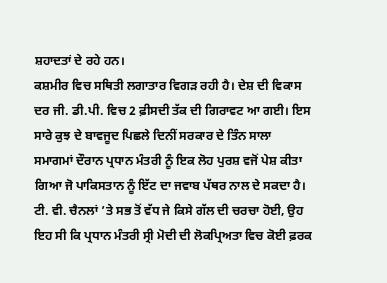ਸ਼ਹਾਦਤਾਂ ਦੇ ਰਹੇ ਹਨ।
ਕਸ਼ਮੀਰ ਵਿਚ ਸਥਿਤੀ ਲਗਾਤਾਰ ਵਿਗੜ ਰਹੀ ਹੈ। ਦੇਸ਼ ਦੀ ਵਿਕਾਸ ਦਰ ਜੀ. ਡੀ.ਪੀ. ਵਿਚ 2 ਫ਼ੀਸਦੀ ਤੱਕ ਦੀ ਗਿਰਾਵਟ ਆ ਗਈ। ਇਸ ਸਾਰੇ ਕੁਝ ਦੇ ਬਾਵਜੂਦ ਪਿਛਲੇ ਦਿਨੀਂ ਸਰਕਾਰ ਦੇ ਤਿੰਨ ਸਾਲਾ ਸਮਾਗਮਾਂ ਦੌਰਾਨ ਪ੍ਰਧਾਨ ਮੰਤਰੀ ਨੂੰ ਇਕ ਲੋਹ ਪੁਰਸ਼ ਵਜੋਂ ਪੇਸ਼ ਕੀਤਾ ਗਿਆ ਜੋ ਪਾਕਿਸਤਾਨ ਨੂੰ ਇੱਟ ਦਾ ਜਵਾਬ ਪੱਥਰ ਨਾਲ ਦੇ ਸਕਦਾ ਹੈ। ਟੀ. ਵੀ. ਚੈਨਲਾਂ ’ਤੇ ਸਭ ਤੋਂ ਵੱਧ ਜੇ ਕਿਸੇ ਗੱਲ ਦੀ ਚਰਚਾ ਹੋਈ, ਉਹ ਇਹ ਸੀ ਕਿ ਪ੍ਰਧਾਨ ਮੰਤਰੀ ਸ੍ਰੀ ਮੋਦੀ ਦੀ ਲੋਕਪ੍ਰਿਅਤਾ ਵਿਚ ਕੋਈ ਫ਼ਰਕ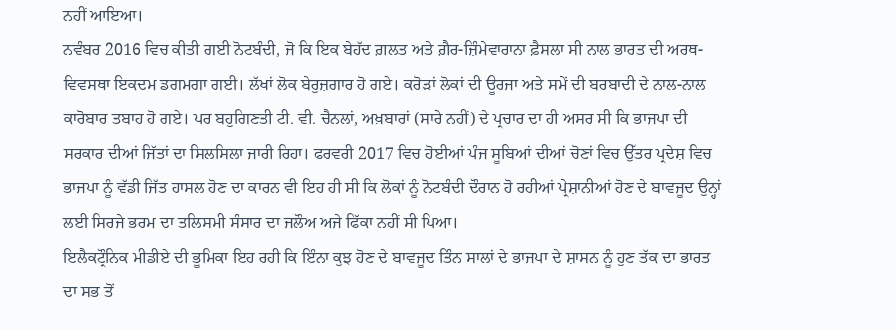ਨਹੀਂ ਆਇਆ।
ਨਵੰਬਰ 2016 ਵਿਚ ਕੀਤੀ ਗਈ ਨੋਟਬੰਦੀ, ਜੋ ਕਿ ਇਕ ਬੇਹੱਦ ਗ਼ਲਤ ਅਤੇ ਗ਼ੈਰ-ਜ਼ਿੰਮੇਵਾਰਾਨਾ ਫ਼ੈਸਲਾ ਸੀ ਨਾਲ ਭਾਰਤ ਦੀ ਅਰਥ-ਵਿਵਸਥਾ ਇਕਦਮ ਡਗਮਗਾ ਗਈ। ਲੱਖਾਂ ਲੋਕ ਬੇਰੁਜ਼ਗਾਰ ਹੋ ਗਏ। ਕਰੋੜਾਂ ਲੋਕਾਂ ਦੀ ਊਰਜਾ ਅਤੇ ਸਮੇਂ ਦੀ ਬਰਬਾਦੀ ਦੇ ਨਾਲ-ਨਾਲ ਕਾਰੋਬਾਰ ਤਬਾਹ ਹੋ ਗਏ। ਪਰ ਬਹੁਗਿਣਤੀ ਟੀ. ਵੀ. ਚੈਨਲਾਂ, ਅਖ਼ਬਾਰਾਂ (ਸਾਰੇ ਨਹੀਂ) ਦੇ ਪ੍ਰਚਾਰ ਦਾ ਹੀ ਅਸਰ ਸੀ ਕਿ ਭਾਜਪਾ ਦੀ ਸਰਕਾਰ ਦੀਆਂ ਜਿੱਤਾਂ ਦਾ ਸਿਲਸਿਲਾ ਜਾਰੀ ਰਿਹਾ। ਫਰਵਰੀ 2017 ਵਿਚ ਹੋਈਆਂ ਪੰਜ ਸੂਬਿਆਂ ਦੀਆਂ ਚੋਣਾਂ ਵਿਚ ਉੱਤਰ ਪ੍ਰਦੇਸ਼ ਵਿਚ ਭਾਜਪਾ ਨੂੰ ਵੱਡੀ ਜਿੱਤ ਹਾਸਲ ਹੋਣ ਦਾ ਕਾਰਨ ਵੀ ਇਹ ਹੀ ਸੀ ਕਿ ਲੋਕਾਂ ਨੂੰ ਨੋਟਬੰਦੀ ਦੌਰਾਨ ਹੋ ਰਹੀਆਂ ਪ੍ਰੇਸ਼ਾਨੀਆਂ ਹੋਣ ਦੇ ਬਾਵਜੂਦ ਉਨ੍ਹਾਂ ਲਈ ਸਿਰਜੇ ਭਰਮ ਦਾ ਤਲਿਸਮੀ ਸੰਸਾਰ ਦਾ ਜਲੌਅ ਅਜੇ ਫਿੱਕਾ ਨਹੀਂ ਸੀ ਪਿਆ।
ਇਲੈਕਟ੍ਰੌਨਿਕ ਮੀਡੀਏ ਦੀ ਭੂਮਿਕਾ ਇਹ ਰਹੀ ਕਿ ਇੰਨਾ ਕੁਝ ਹੋਣ ਦੇ ਬਾਵਜੂਦ ਤਿੰਨ ਸਾਲਾਂ ਦੇ ਭਾਜਪਾ ਦੇ ਸ਼ਾਸਨ ਨੂੰ ਹੁਣ ਤੱਕ ਦਾ ਭਾਰਤ ਦਾ ਸਭ ਤੋਂ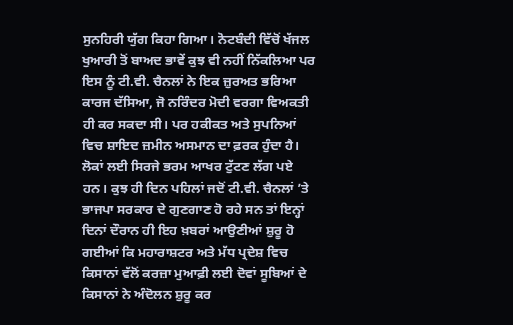ਸੁਨਹਿਰੀ ਯੁੱਗ ਕਿਹਾ ਗਿਆ। ਨੋਟਬੰਦੀ ਵਿੱਚੋਂ ਖੱਜਲ ਖੁਆਰੀ ਤੋਂ ਬਾਅਦ ਭਾਵੇਂ ਕੁਝ ਵੀ ਨਹੀਂ ਨਿੱਕਲਿਆ ਪਰ ਇਸ ਨੂੰ ਟੀ.ਵੀ. ਚੈਨਲਾਂ ਨੇ ਇਕ ਜ਼ੁਰਅਤ ਭਰਿਆ ਕਾਰਜ ਦੱਸਿਆ, ਜੋ ਨਰਿੰਦਰ ਮੋਦੀ ਵਰਗਾ ਵਿਅਕਤੀ ਹੀ ਕਰ ਸਕਦਾ ਸੀ। ਪਰ ਹਕੀਕਤ ਅਤੇ ਸੁਪਨਿਆਂ ਵਿਚ ਸ਼ਾਇਦ ਜ਼ਮੀਨ ਅਸਮਾਨ ਦਾ ਫ਼ਰਕ ਹੁੰਦਾ ਹੈ। ਲੋਕਾਂ ਲਈ ਸਿਰਜੇ ਭਰਮ ਆਖਰ ਟੁੱਟਣ ਲੱਗ ਪਏ ਹਨ। ਕੁਝ ਹੀ ਦਿਨ ਪਹਿਲਾਂ ਜਦੋਂ ਟੀ.ਵੀ. ਚੈਨਲਾਂ ’ਤੇ ਭਾਜਪਾ ਸਰਕਾਰ ਦੇ ਗੁਣਗਾਣ ਹੋ ਰਹੇ ਸਨ ਤਾਂ ਇਨ੍ਹਾਂ ਦਿਨਾਂ ਦੌਰਾਨ ਹੀ ਇਹ ਖ਼ਬਰਾਂ ਆਉਣੀਆਂ ਸ਼ੁਰੂ ਹੋ ਗਈਆਂ ਕਿ ਮਹਾਰਾਸ਼ਟਰ ਅਤੇ ਮੱਧ ਪ੍ਰਦੇਸ਼ ਵਿਚ ਕਿਸਾਨਾਂ ਵੱਲੋਂ ਕਰਜ਼ਾ ਮੁਆਫ਼ੀ ਲਈ ਦੋਵਾਂ ਸੂਬਿਆਂ ਦੇ ਕਿਸਾਨਾਂ ਨੇ ਅੰਦੋਲਨ ਸ਼ੁਰੂ ਕਰ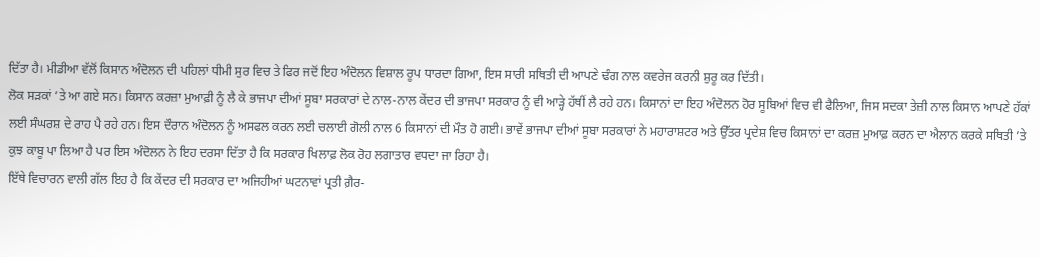ਦਿੱਤਾ ਹੈ। ਮੀਡੀਆ ਵੱਲੋਂ ਕਿਸਾਨ ਅੰਦੋਲਨ ਦੀ ਪਹਿਲਾਂ ਧੀਮੀ ਸੁਰ ਵਿਚ ਤੇ ਫਿਰ ਜਦੋਂ ਇਹ ਅੰਦੋਲਨ ਵਿਸ਼ਾਲ ਰੂਪ ਧਾਰਦਾ ਗਿਆ, ਇਸ ਸਾਰੀ ਸਥਿਤੀ ਦੀ ਆਪਣੇ ਢੰਗ ਨਾਲ ਕਵਰੇਜ ਕਰਨੀ ਸ਼ੁਰੂ ਕਰ ਦਿੱਤੀ।
ਲੋਕ ਸੜਕਾਂ ’ਤੇ ਆ ਗਏ ਸਨ। ਕਿਸਾਨ ਕਰਜ਼ਾ ਮੁਆਫ਼ੀ ਨੂੰ ਲੈ ਕੇ ਭਾਜਪਾ ਦੀਆਂ ਸੂਬਾ ਸਰਕਾਰਾਂ ਦੇ ਨਾਲ-ਨਾਲ ਕੇਂਦਰ ਦੀ ਭਾਜਪਾ ਸਰਕਾਰ ਨੂੰ ਵੀ ਆੜ੍ਹੇ ਹੱਥੀਂ ਲੈ ਰਹੇ ਹਨ। ਕਿਸਾਨਾਂ ਦਾ ਇਹ ਅੰਦੋਲਨ ਹੋਰ ਸੂਬਿਆਂ ਵਿਚ ਵੀ ਫੈਲਿਆ, ਜਿਸ ਸਦਕਾ ਤੇਜ਼ੀ ਨਾਲ ਕਿਸਾਨ ਆਪਣੇ ਹੱਕਾਂ ਲਈ ਸੰਘਰਸ਼ ਦੇ ਰਾਹ ਪੈ ਰਹੇ ਹਨ। ਇਸ ਦੌਰਾਨ ਅੰਦੋਲਨ ਨੂੰ ਅਸਫਲ ਕਰਨ ਲਈ ਚਲਾਈ ਗੋਲੀ ਨਾਲ 6 ਕਿਸਾਨਾਂ ਦੀ ਮੌਤ ਹੋ ਗਈ। ਭਾਵੇਂ ਭਾਜਪਾ ਦੀਆਂ ਸੂਬਾ ਸਰਕਾਰਾਂ ਨੇ ਮਹਾਰਾਸ਼ਟਰ ਅਤੇ ਉੱਤਰ ਪ੍ਰਦੇਸ਼ ਵਿਚ ਕਿਸਾਨਾਂ ਦਾ ਕਰਜ਼ ਮੁਆਫ਼ ਕਰਨ ਦਾ ਐਲਾਨ ਕਰਕੇ ਸਥਿਤੀ ’ਤੇ ਕੁਝ ਕਾਬੂ ਪਾ ਲਿਆ ਹੈ ਪਰ ਇਸ ਅੰਦੋਲਨ ਨੇ ਇਹ ਦਰਸਾ ਦਿੱਤਾ ਹੈ ਕਿ ਸਰਕਾਰ ਖਿਲਾਫ਼ ਲੋਕ ਰੋਹ ਲਗਾਤਾਰ ਵਧਦਾ ਜਾ ਰਿਹਾ ਹੈ।
ਇੱਥੇ ਵਿਚਾਰਨ ਵਾਲੀ ਗੱਲ ਇਹ ਹੈ ਕਿ ਕੇਂਦਰ ਦੀ ਸਰਕਾਰ ਦਾ ਅਜਿਹੀਆਂ ਘਟਨਾਵਾਂ ਪ੍ਰਤੀ ਗ਼ੈਰ-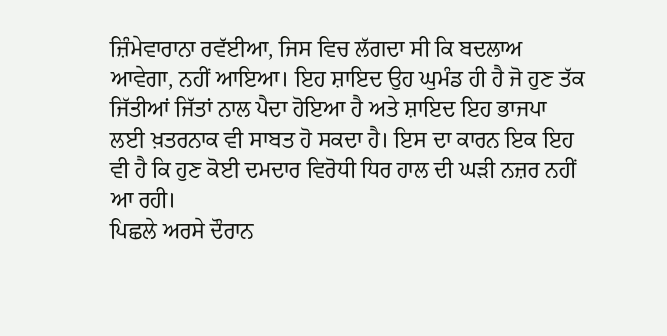ਜ਼ਿੰਮੇਵਾਰਾਨਾ ਰਵੱਈਆ, ਜਿਸ ਵਿਚ ਲੱਗਦਾ ਸੀ ਕਿ ਬਦਲਾਅ ਆਵੇਗਾ, ਨਹੀਂ ਆਇਆ। ਇਹ ਸ਼ਾਇਦ ਉਹ ਘੁਮੰਡ ਹੀ ਹੈ ਜੋ ਹੁਣ ਤੱਕ ਜਿੱਤੀਆਂ ਜਿੱਤਾਂ ਨਾਲ ਪੈਦਾ ਹੋਇਆ ਹੈ ਅਤੇ ਸ਼ਾਇਦ ਇਹ ਭਾਜਪਾ ਲਈ ਖ਼ਤਰਨਾਕ ਵੀ ਸਾਬਤ ਹੋ ਸਕਦਾ ਹੈ। ਇਸ ਦਾ ਕਾਰਨ ਇਕ ਇਹ ਵੀ ਹੈ ਕਿ ਹੁਣ ਕੋਈ ਦਮਦਾਰ ਵਿਰੋਧੀ ਧਿਰ ਹਾਲ ਦੀ ਘੜੀ ਨਜ਼ਰ ਨਹੀਂ ਆ ਰਹੀ।
ਪਿਛਲੇ ਅਰਸੇ ਦੌਰਾਨ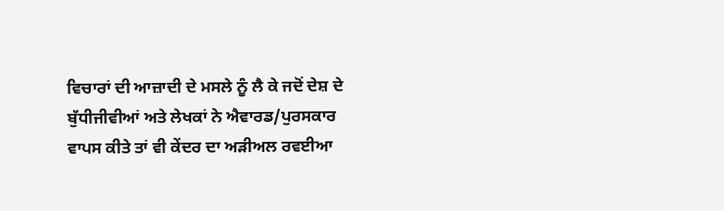ਵਿਚਾਰਾਂ ਦੀ ਆਜ਼ਾਦੀ ਦੇ ਮਸਲੇ ਨੂੰ ਲੈ ਕੇ ਜਦੋਂ ਦੇਸ਼ ਦੇ ਬੁੱਧੀਜੀਵੀਆਂ ਅਤੇ ਲੇਖਕਾਂ ਨੇ ਐਵਾਰਡ/ਪੁਰਸਕਾਰ ਵਾਪਸ ਕੀਤੇ ਤਾਂ ਵੀ ਕੇਂਦਰ ਦਾ ਅੜੀਅਲ ਰਵਈਆ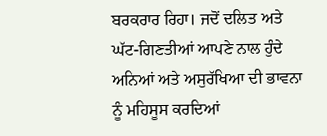ਬਰਕਰਾਰ ਰਿਹਾ। ਜਦੋਂ ਦਲਿਤ ਅਤੇ ਘੱਟ-ਗਿਣਤੀਆਂ ਆਪਣੇ ਨਾਲ ਹੁੰਦੇ ਅਨਿਆਂ ਅਤੇ ਅਸੁਰੱਖਿਆ ਦੀ ਭਾਵਨਾ ਨੂੰ ਮਹਿਸੂਸ ਕਰਦਿਆਂ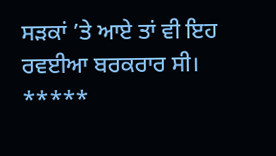ਸੜਕਾਂ ’ਤੇ ਆਏ ਤਾਂ ਵੀ ਇਹ ਰਵਈਆ ਬਰਕਰਾਰ ਸੀ।
*****